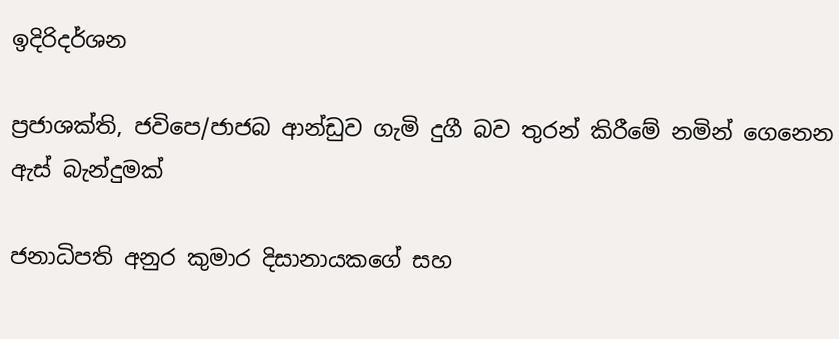ඉදිරිදර්ශන

ප්‍රජාශක්ති, ජවිපෙ/ජාජබ ආන්ඩුව ගැමි දුගී බව තුරන් කිරීමේ නමින් ගෙනෙන ඇස් බැන්දුමක්

ජනාධිපති අනුර කුමාර දිසානායකගේ සහ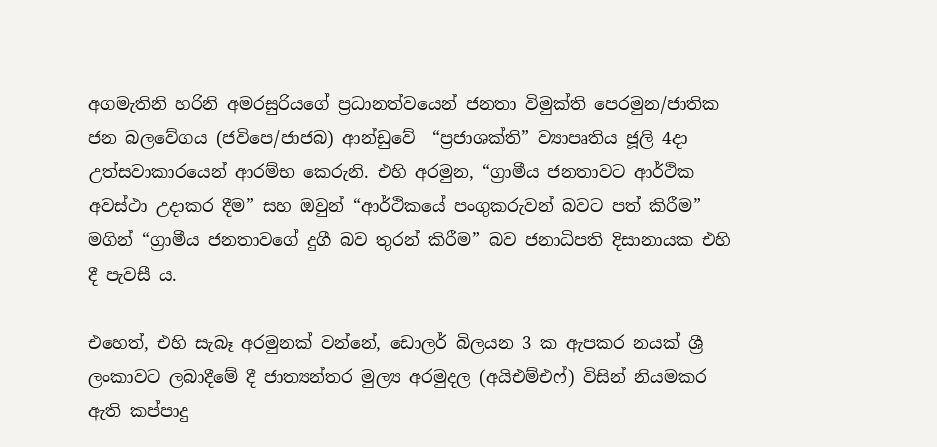අගමැතිනි හරිනි අමරසුරියගේ ප්‍රධානත්වයෙන් ජනතා විමුක්ති පෙරමුන/ජාතික ජන බලවේගය (ජවිපෙ/ජාජබ) ආන්ඩුවේ  “ප්‍රජාශක්ති” ව්‍යාපෘතිය ජූලි 4දා උත්සවාකාරයෙන් ආරම්භ කෙරුනි. එහි අරමුන, “ග්‍රාමීය ජනතාවට ආර්ථික අවස්ථා උදාකර දීම” සහ ඔවුන් “ආර්ථිකයේ පංගුකරුවන් බවට පත් කිරීම” මගින් “ග්‍රාමීය ජනතාවගේ දුගී බව තුරන් කිරීම” බව ජනාධිපති දිසානායක එහි දී පැවසී ය.

එහෙත්, එහි සැබෑ අරමුනක් වන්නේ, ඩොලර් බිලයන 3 ක ඇපකර නයක් ශ්‍රී ලංකාවට ලබාදීමේ දී ජාත්‍යන්තර මුල්‍ය අරමුදල (අයිඑම්එෆ්) විසින් නියමකර ඇති කප්පාදු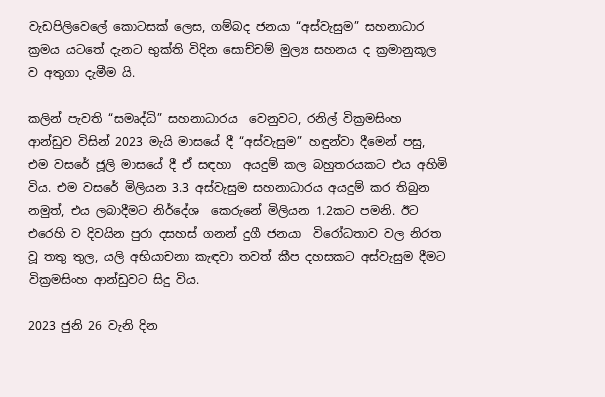වැඩපිලිවෙලේ කොටසක් ලෙස, ගම්බද ජනයා “අස්වැසුම” සහනාධාර ක්‍රමය යටතේ දැනට භුක්ති විදින සොච්චම් මුල්‍ය සහනය ද ක්‍රමානුකූල ව අතුගා දැමීම යි.

කලින් පැවති “සමෘද්ධි” සහනාධාරය  වෙනුවට, රනිල් වික්‍රමසිංහ ආන්ඩුව විසින් 2023 මැයි මාසයේ දී “අස්වැසුම” හඳුන්වා දීමෙන් පසු, එම වසරේ ජූලි මාසයේ දී ඒ සඳහා  අයදුම් කල බහුතරයකට එය අහිමි විය. එම වසරේ මිලියන 3.3 අස්වැසුම සහනාධාරය අයදුම් කර තිබුන නමුත්, එය ලබාදීමට නිර්දේශ  කෙරුනේ මිලියන 1.2කට පමනි. ඊට එරෙහි ව දිවයින පුරා දසහස් ගනන් දුගී ජනයා  විරෝධතාව වල නිරත වූ තතු තුල, යලි අභියාචනා කැඳවා තවත් කීප දහසකට අස්වැසුම දීමට වික්‍රමසිංහ ආන්ඩුවට සිදු විය.

2023 ජුනි 26 වැනි දින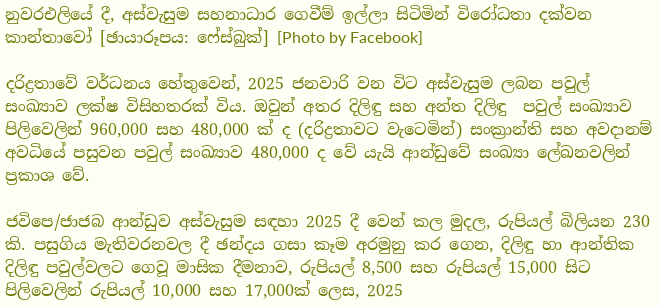නුවරඑලියේ දී, අස්වැසුම සහනාධාර ගෙවීම් ඉල්ලා සිටිමින් විරෝධතා දක්වන කාන්තාවෝ [ඡායාරූපය: ෆේස්බුක්] [Photo by Facebook]

දරිද්‍රතාවේ වර්ධනය හේතුවෙන්, 2025 ජනවාරි වන විට අස්වැසුම ලබන පවුල් සංඛ්‍යාව ලක්ෂ විසිහතරක් විය. ඔවුන් අතර දිලිඳු සහ අන්ත දිලිඳු  පවුල් සංඛ්‍යාව පිලිවෙලින් 960,000 සහ 480,000 ක් ද (දරිද්‍රතාවට වැටෙමින්) සංක්‍රාන්ති සහ අවදානම් අවධියේ පසුවන පවුල් සංඛ්‍යාව 480,000 ද වේ යැයි ආන්ඩුවේ සංඛ්‍යා ලේඛනවලින් ප්‍රකාශ වේ.

ජවිපෙ/ජාජබ ආන්ඩුව අස්වැසුම සඳහා 2025 දී වෙන් කල මුදල, රුපියල් බිලියන 230 කි. පසුගිය මැතිවරනවල දී ඡන්දය ගසා කෑම අරමුනු කර ගෙන, දිලිඳු හා ආන්තික  දිලිඳු පවුල්වලට ගෙවූ මාසික දීමනාව, රුපියල් 8,500 සහ රුපියල් 15,000 සිට පිලිවෙලින් රුපියල් 10,000 සහ 17,000ක් ලෙස, 2025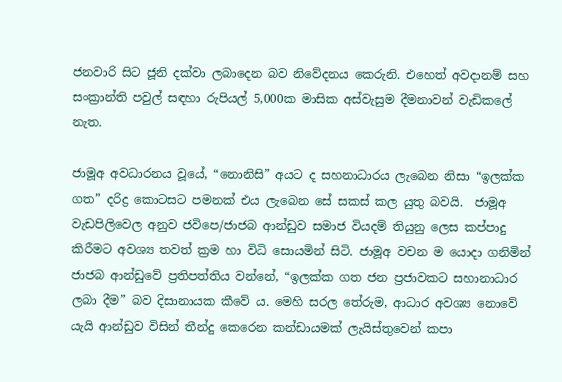ජනවාරි සිට ජූනි දක්වා ලබාදෙන බව නිවේදනය කෙරුනි. එහෙත් අවදානම් සහ සංක්‍රාන්ති පවුල් සඳහා රුපියල් 5,000ක මාසික අස්වැසුම දීමනාවන් වැඩිකලේ නැත.

ජාමූඅ අවධාරනය වූයේ, “නොනිසි” අයට ද සහනාධාරය ලැබෙන නිසා “ඉලක්ක ගත” දරිද්‍ර කොටසට පමනක් එය ලැබෙන සේ සකස් කල යුතු බවයි.  ජාමූඅ වැඩපිලිවෙල අනුව ජවිපෙ/ජාජබ ආන්ඩුව සමාජ වියදම් තියුනු ලෙස කප්පාදු කිරීමට අවශ්‍ය තවත් ක්‍රම හා විධි සොයමින් සිටි. ජාමූඅ වචන ම යොදා ගනිමින් ජාජබ ආන්ඩුවේ ප්‍රතිපත්තිය වන්නේ, “ඉලක්ක ගත ජන ප්‍රජාවකට සහානාධාර ලබා දීම” බව දිසානායක කීවේ ය. මෙහි සරල තේරුම, ආධාර අවශ්‍ය නොවේ යැයි ආන්ඩුව විසින් තීන්දු කෙරෙන කන්ඩායමක් ලැයිස්තුවෙන් කපා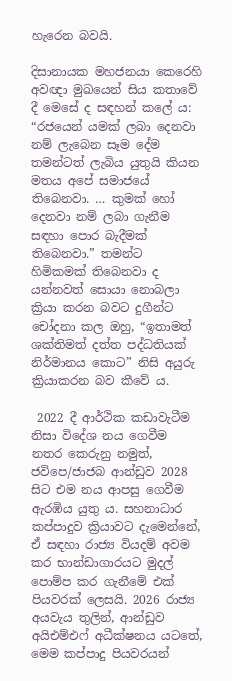හැරෙන බවයි.

දිසානායක මහජනයා කෙරෙහි අවඥා මුඛයෙන් සිය කතාවේ දී මෙසේ ද සඳහන් කලේ ය: “රජයෙන් යමක් ලබා දෙනවා නම් ලැබෙන සෑම දේම තමන්ටත් ලැබිය යුතුයි කියන මතය අපේ සමාජයේ තිබෙනවා. … කුමක් හෝ දෙනවා නම් ලබා ගැනීම සඳහා පොර බැදීමක් තිබෙනවා.” තමන්ට හිමිකමක් තිබෙනවා ද යන්නවත් සොයා නොබලා ක්‍රියා කරන බවට දුගීන්ට චෝදනා කල ඔහු, “ඉතාමත් ශක්තිමත් දත්ත පද්ධතියක් නිර්මානය කොට” නිසි අයුරු ක්‍රියාකරන බව කීවේ ය.

 2022 දී ආර්ථික කඩාවැටීම නිසා විදේශ නය ගෙවීම නතර කෙරුනු නමුත්, ජවිපෙ/ජාජබ ආන්ඩුව 2028 සිට එම නය ආපසු ගෙවීම ඇරඹිය යුතු ය. සහනාධාර කප්පාදුව ක්‍රියාවට දැමෙන්නේ, ඒ සඳහා රාජ්‍ය වියදම් අවම කර භාන්ඩාගාරයට මුදල් පොම්ප කර ගැනීමේ එක් පියවරක් ලෙසයි. 2026 රාජ්‍ය අයවැය තුලින්, ආන්ඩුව අයිඑම්එෆ් අධීක්ෂනය යටතේ, මෙම කප්පාදු පියවරයන්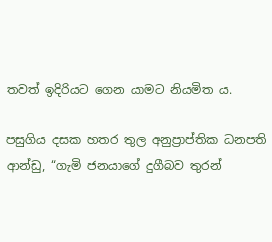තවත් ඉදිරියට ගෙන යාමට නියමිත ය.

පසුගිය දසක හතර තුල අනුප්‍රාප්තික ධනපති ආන්ඩු, “ගැමි ජනයාගේ දුගීබව තුරන්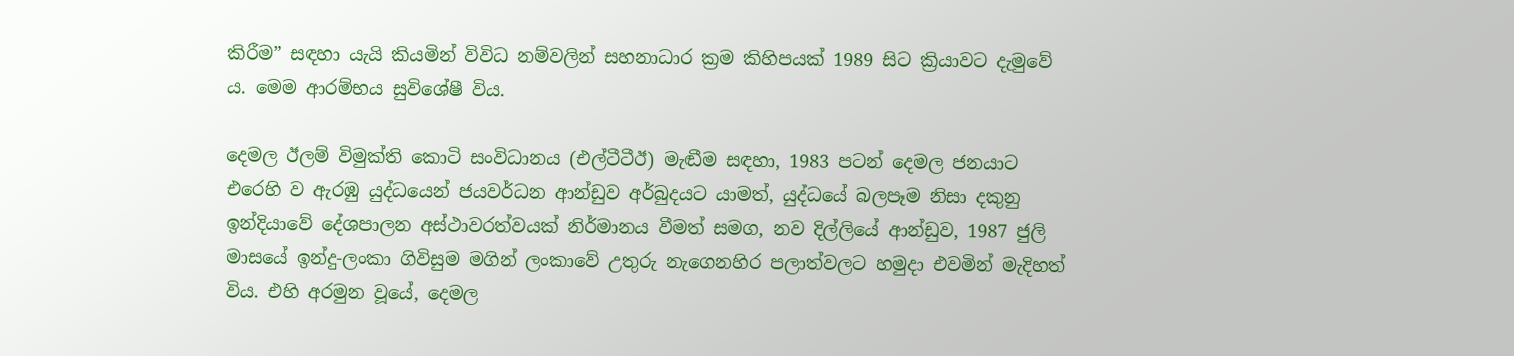කිරීම” සඳහා යැයි කියමින් විවිධ නම්වලින් සහනාධාර ක්‍රම කිහිපයක් 1989 සිට ක්‍රියාවට දැමුවේ ය. මෙම ආරම්භය සුවිශේෂී විය.

දෙමල ඊලම් විමුක්ති කොටි සංවිධානය (එල්ටීටීඊ) මැඬීම සඳහා, 1983 පටන් දෙමල ජනයාට එරෙහි ව ඇරඹු යුද්ධයෙන් ජයවර්ධන ආන්ඩුව අර්බුදයට යාමත්, යුද්ධයේ බලපෑම නිසා දකුනු ඉන්දියාවේ දේශපාලන අස්ථාවරත්වයක් නිර්මානය වීමත් සමග, නව දිල්ලියේ ආන්ඩුව, 1987 ජුලි මාසයේ ඉන්දු-ලංකා ගිවිසුම මගින් ලංකාවේ උතුරු නැගෙනහිර පලාත්වලට හමුදා එවමින් මැදිහත් විය. එහි අරමුන වූයේ, දෙමල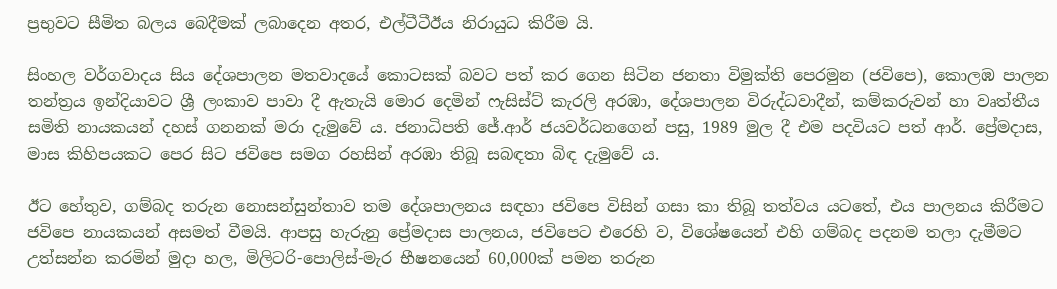ප්‍රභුවට සීමිත බලය බෙදීමක් ලබාදෙන අතර, එල්ටීටීඊය නිරායුධ කිරීම යි.

සිංහල වර්ගවාදය සිය දේශපාලන මතවාදයේ කොටසක් බවට පත් කර ගෙන සිටින ජනතා විමුක්ති පෙරමුන (ජවිපෙ), කොලඹ පාලන තන්ත්‍රය ඉන්දියාවට ශ්‍රී ලංකාව පාවා දී ඇතැයි මොර දෙමින් ෆැසිස්ට් කැරලි අරඹා, දේශපාලන විරුද්ධවාදීන්, කම්කරුවන් හා වෘත්තීය සමිති නායකයන් දහස් ගනනක් මරා දැමුවේ ය. ජනාධිපති ජේ.ආර් ජයවර්ධනගෙන් පසු, 1989 මුල දී එම පදවියට පත් ආර්. ප්‍රේමදාස, මාස කිහිපයකට පෙර සිට ජවිපෙ සමග රහසින් අරඹා තිබූ සබඳතා බිඳ දැමුවේ ය.

ඊට හේතුව, ගම්බද තරුන නොසන්සුන්තාව තම දේශපාලනය සඳහා ජවිපෙ විසින් ගසා කා තිබූ තත්වය යටතේ, එය පාලනය කිරීමට ජවිපෙ නායකයන් අසමත් වීමයි. ආපසු හැරුනු ප්‍රේමදාස පාලනය, ජවිපෙට එරෙහි ව, විශේෂයෙන් එහි ගම්බද පදනම තලා දැමීමට උත්සන්න කරමින් මුදා හල, මිලිටරි-පොලිස්-මැර භීෂනයෙන් 60,000ක් පමන තරුන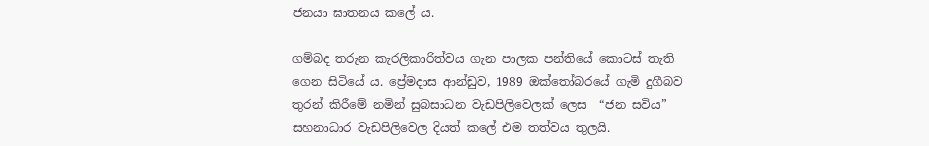ජනයා ඝාතනය කලේ ය.

ගම්බද තරුන කැරලිකාරිත්වය ගැන පාලක පන්තියේ කොටස් තැති ගෙන සිටියේ ය. ප්‍රේමදාස ආන්ඩුව, 1989 ඔක්තෝබරයේ ගැමි දුගීබව තුරන් කිරීමේ නමින් සුබසාධන වැඩපිලිවෙලක් ලෙස  “ජන සවිය” සහනාධාර වැඩපිලිවෙල දියත් කලේ එම තත්වය තුලයි.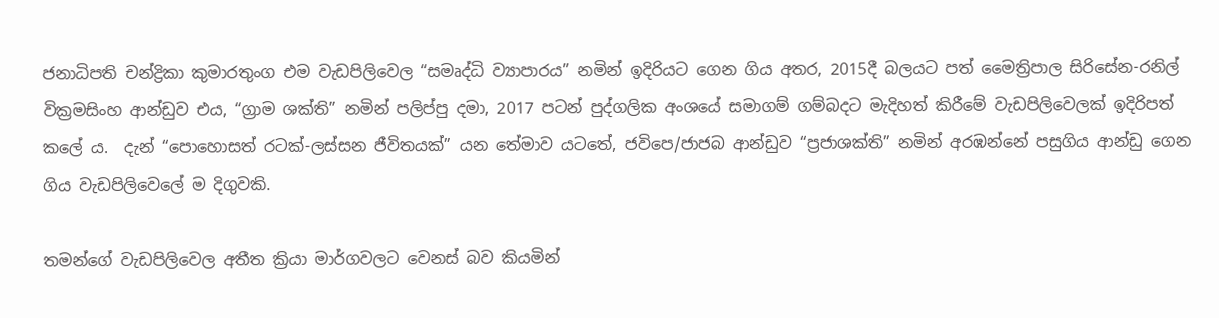ජනාධිපති චන්ද්‍රිකා කුමාරතුංග එම වැඩපිලිවෙල “සමෘද්ධි ව්‍යාපාරය” නමින් ඉදිරියට ගෙන ගිය අතර, 2015දී බලයට පත් මෛත්‍රිපාල සිරිසේන-රනිල් වික්‍රමසිංහ ආන්ඩුව එය, “ග්‍රාම ශක්ති” නමින් පලිප්පු දමා, 2017 පටන් පුද්ගලික අංශයේ සමාගම් ගම්බදට මැදිහත් කිරීමේ වැඩපිලිවෙලක් ඉදිරිපත් කලේ ය.  දැන් “පොහොසත් රටක්-ලස්සන ජීවිතයක්” යන තේමාව යටතේ, ජවිපෙ/ජාජබ ආන්ඩුව “ප්‍රජාශක්ති” නමින් අරඹන්නේ පසුගිය ආන්ඩු ගෙන ගිය වැඩපිලිවෙලේ ම දිගුවකි.

තමන්ගේ වැඩපිලිවෙල අතීත ක්‍රියා මාර්ගවලට වෙනස් බව කියමින්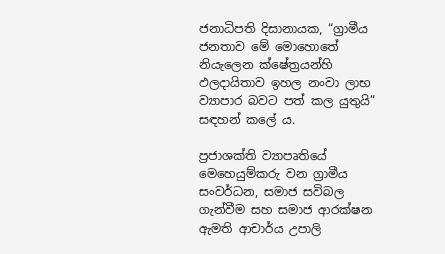ජනාධිපති දිසානායක, “ග්‍රාමීය ජනතාව මේ මොහොතේ නියැලෙන ක්ෂේත්‍රයන්හි ඵලදායිතාව ඉහල නංවා ලාභ ව්‍යාපාර බවට පත් කල යුතුයි” සඳහන් කලේ ය.

ප්‍රජාශක්ති ව්‍යාපෘතියේ මෙහෙයුම්කරු වන ග්‍රාමීය සංවර්ධන, සමාජ සවිබල ගැන්වීම සහ සමාජ ආරක්ෂන ඇමති ආචාර්ය උපාලි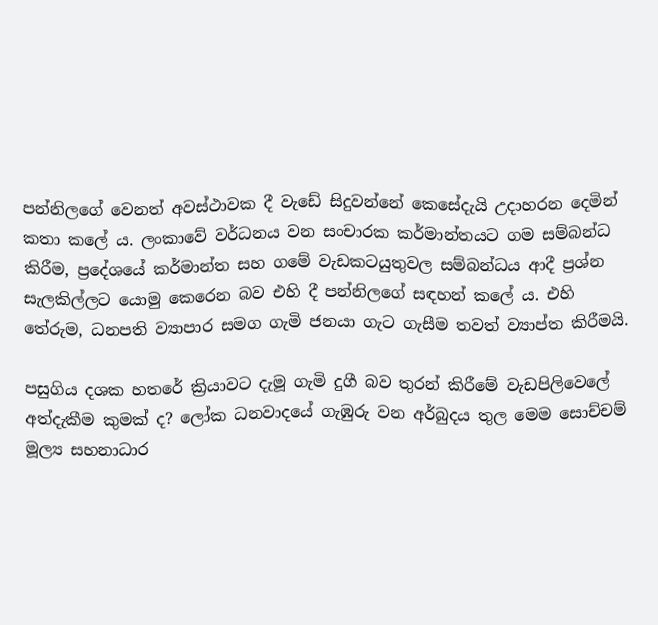පන්නිලගේ වෙනත් අවස්ථාවක දී වැඩේ සිදුවන්නේ කෙසේදැයි උදාහරන දෙමින් කතා කලේ ය. ලංකාවේ වර්ධනය වන සංචාරක කර්මාන්තයට ගම සම්බන්ධ කිරීම, ප්‍රදේශයේ කර්මාන්ත සහ ගමේ වැඩකටයුතුවල සම්බන්ධය ආදී ප්‍රශ්න සැලකිල්ලට යොමු කෙරෙන බව එහි දී පන්නිලගේ සඳහන් කලේ ය. එහි තේරුම, ධනපති ව්‍යාපාර සමග ගැමි ජනයා ගැට ගැසීම තවත් ව්‍යාප්ත කිරීමයි.

පසුගිය දශක හතරේ ක්‍රියාවට දැමූ ගැමි දුගී බව තුරන් කිරීමේ වැඩපිලිවෙලේ අත්දැකීම කුමක් ද? ලෝක ධනවාදයේ ගැඹුරු වන අර්බුදය තුල මෙම සොච්චම් මූල්‍ය සහනාධාර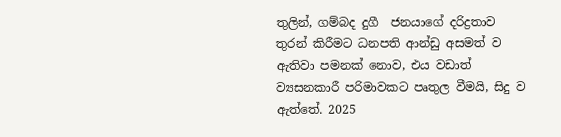තුලින්, ගම්බද දුගී  ජනයාගේ දරිද්‍රතාව තුරන් කිරීමට ධනපති ආන්ඩු අසමත් ව ඇතිවා පමනක් නොව, එය වඩාත් ව්‍යසනකාරී පරිමාවකට පෘතුල වීමයි, සිදු ව ඇත්තේ. 2025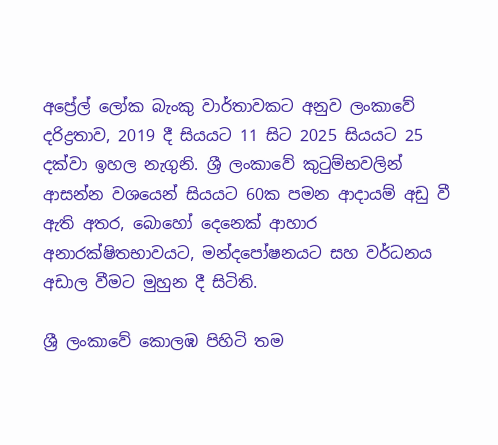අප්‍රේල් ලෝක බැංකු වාර්තාවකට අනුව ලංකාවේ දරිද්‍රතාව, 2019 දී සියයට 11 සිට 2025 සියයට 25 දක්වා ඉහල නැගුනි. ශ්‍රී ලංකාවේ කුටුම්භවලින් ආසන්න වශයෙන් සියයට 60ක පමන ආදායම් අඩු වී ඇති අතර, බොහෝ දෙනෙක් ආහාර අනාරක්ෂිතභාවයට, මන්දපෝෂනයට සහ වර්ධනය අඩාල වීමට මුහුන දී සිටිති.

ශ්‍රී ලංකාවේ කොලඹ පිහිටි තම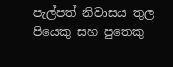පැල්පත් නිවාසය තුල පියෙකු සහ පුතෙකු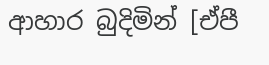ආහාර බුදිමින් [ඒපී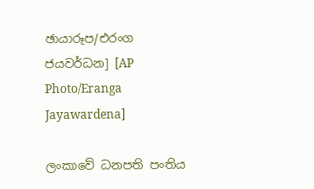ඡායාරූප/එරංග ජයවර්ධන] [AP Photo/Eranga Jayawardena]

ලංකාවේ ධනපති පංතිය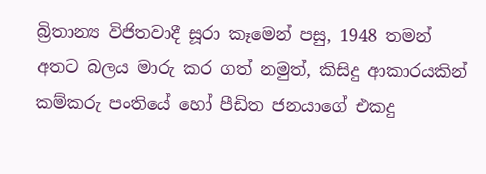බ්‍රිතාන්‍ය විජිතවාදී සූරා කෑමෙන් පසු, 1948 තමන් අතට බලය මාරු කර ගත් නමුත්, කිසිදු ආකාරයකින් කම්කරු පංතියේ හෝ පීඩිත ජනයාගේ එකදු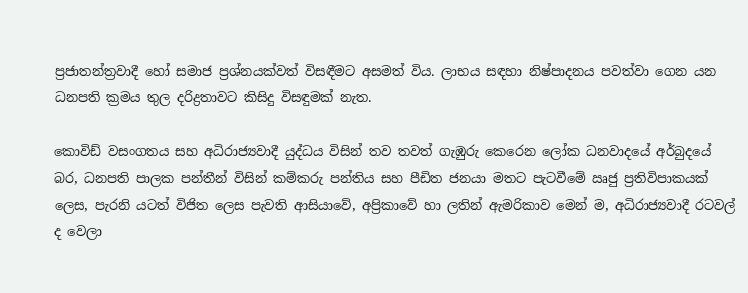ප්‍රජාතන්ත්‍රවාදී හෝ සමාජ ප්‍රශ්නයක්වත් විසඳීමට අසමත් විය. ලාභය සඳහා නිෂ්පාදනය පවත්වා ගෙන යන ධනපති ක්‍රමය තුල දරිද්‍රතාවට කිසිදු විසඳුමක් නැත.

කොවිඩ් වසංගතය සහ අධිරාජ්‍යවාදී යුද්ධය විසින් තව තවත් ගැඹුරු කෙරෙන ලෝක ධනවාදයේ අර්බුදයේ බර, ධනපති පාලක පන්තීන් විසින් කම්කරු පන්තිය සහ පීඩිත ජනයා මතට පැටවීමේ ඍජු ප්‍රතිවිපාකයක් ලෙස, පැරනි යටත් විජිත ලෙස පැවති ආසියාවේ, අප්‍රිකාවේ හා ලතින් ඇමරිකාව මෙන් ම, අධිරාජ්‍යවාදී රටවල් ද වෙලා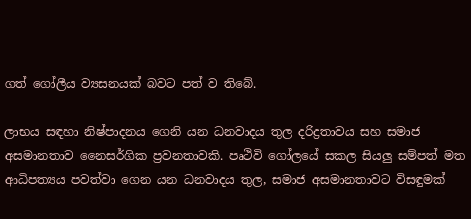ගත් ගෝලීය ව්‍යසනයක් බවට පත් ව තිබේ.

ලාභය සඳහා නිෂ්පාදනය ගෙනි යන ධනවාදය තුල දරිද්‍රතාවය සහ සමාජ අසමානතාව නෛසර්ගික ප්‍රවනතාවකි. පෘථිවි ගෝලයේ සකල සියලු සම්පත් මත ආධිපත්‍යය පවත්වා ගෙන යන ධනවාදය තුල, සමාජ අසමානතාවට විසඳුමක්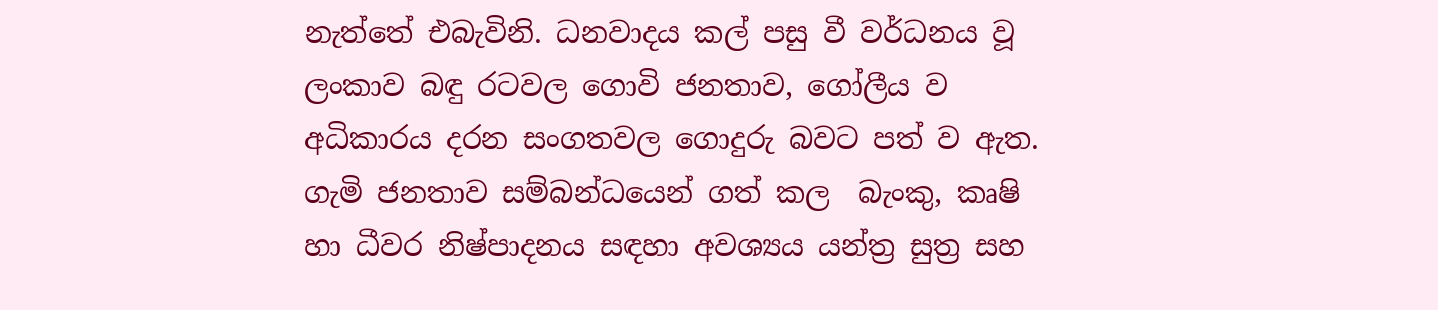නැත්තේ එබැවිනි. ධනවාදය කල් පසු වී වර්ධනය වූ ලංකාව බඳු රටවල ගොවි ජනතාව, ගෝලීය ව අධිකාරය දරන සංගතවල ගොදුරු බවට පත් ව ඇත. ගැමි ජනතාව සම්බන්ධයෙන් ගත් කල  බැංකු, කෘෂි හා ධීවර නිෂ්පාදනය සඳහා අවශ්‍යය යන්ත්‍ර සුත්‍ර සහ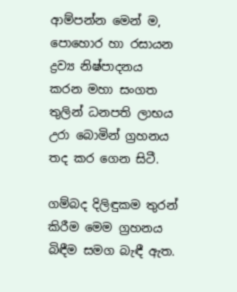ආම්පන්න මෙන් ම, පොහොර හා රසායන ද්‍රව්‍ය නිෂ්පාදනය කරන මහා සංගත තුලින් ධනපති ලාභය උරා බොමින් ග්‍රහනය තද කර ගෙන සිටී.

ගම්බද දිලිඳුකම තුරන් කිරීම මෙම ග්‍රහනය බිඳීම සමග බැඳී ඇත.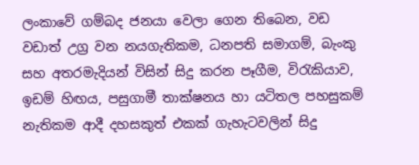ලංකාවේ ගම්බද ජනයා වෙලා ගෙන තිබෙන, වඩ වඩාත් උග්‍ර වන නයගැතිකම, ධනපති සමාගම්, බැංකු සහ අතරමැදියන් විසින් සිදු කරන පෑගීම, විරැකියාව, ඉඩම් හිඟය, පසුගාමී තාක්ෂනය හා යටිතල පහසුකම් නැතිකම ආදී දහසකුත් එකක් ගැහැටවලින් සිදු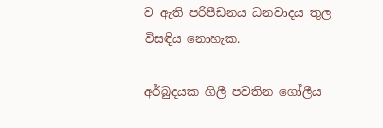ව ඇති පරිපීඩනය ධනවාදය තුල විසඳිය නොහැක.

අර්බුදයක ගිලී පවතින ගෝලීය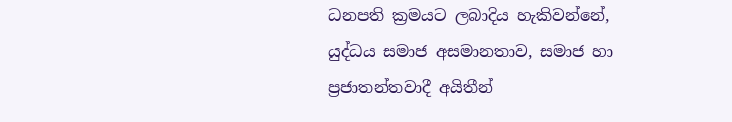ධනපති ක්‍රමයට ලබාදිය හැකිවන්නේ, යුද්ධය සමාජ අසමානතාව, සමාජ හා ප්‍රජාතන්තවාදී අයිතීන්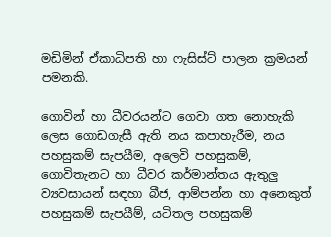මඩිමින් ඒකාධිපති හා ෆැසිස්ට් පාලන ක්‍රමයන් පමනකි.

ගොවින් හා ධීවරයන්ට ගෙවා ගත නොහැකි ලෙස ගොඩගැසී ඇති නය කපාහැරීම, නය පහසුකම් සැපයීම, අලෙවි පහසුකම්, ගොවිතැනට හා ධීවර කර්මාන්තය ඇතුලු ව්‍යවසායන් සඳහා බීජ, ආම්පන්න හා අනෙකුත් පහසුකම් සැපයීම්, යටිතල පහසුකම්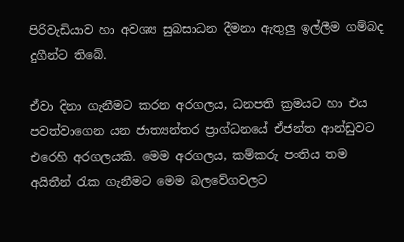පිරිවැඩියාව හා අවශ්‍ය සුබසාධන දීමනා ඇතුලු ඉල්ලීම ගම්බද දුගීන්ට තිබේ.

ඒවා දිනා ගැනීමට කරන අරගලය, ධනපති ක්‍රමයට හා එය පවත්වාගෙන යන ජාත්‍යන්තර ප්‍රාග්ධනයේ ඒජන්ත ආන්ඩුවට එරෙහි අරගලයකි. මෙම අරගලය, කම්කරු පංතිය තම අයිතීන් රැක ගැනීමට මෙම බලවේගවලට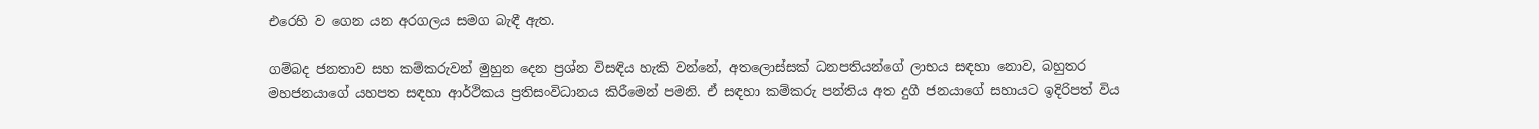එරෙහි ව ගෙන යන අරගලය සමග බැඳී ඇත.

ගම්බද ජනතාව සහ කම්කරුවන් මුහුන දෙන ප්‍රශ්න විසඳිය හැකි වන්නේ, අතලොස්සක් ධනපතියන්ගේ ලාභය සඳහා නොව, බහුතර මහජනයාගේ යහපත සඳහා ආර්ථිකය ප්‍රතිසංවිධානය කිරීමෙන් පමනි. ඒ සඳහා කම්කරු පන්තිය අත දුගී ජනයාගේ සහායට ඉදිරිපත් විය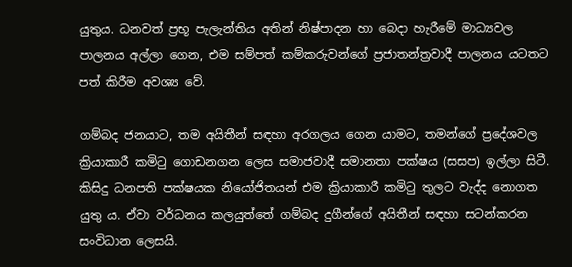යුතුය. ධනවත් ප්‍රභූ පැලැන්තිය අතින් නිෂ්පාදන හා බෙදා හැරීමේ මාධ්‍යවල පාලනය අල්ලා ගෙන, එම සම්පත් කම්කරුවන්ගේ ප්‍රජාතන්ත්‍රවාදී පාලනය යටතට පත් කිරීම අවශ්‍ය වේ.

ගම්බද ජනයාට, තම අයිතීන් සඳහා අරගලය ගෙන යාමට, තමන්ගේ ප්‍රදේශවල ක්‍රියාකාරී කමිටු ගොඩනගන ලෙස සමාජවාදී සමානතා පක්ෂය (සසප) ඉල්ලා සිටී. කිසිදු ධනපති පක්ෂයක නියෝජිතයන් එම ක්‍රියාකාරී කමිටු තුලට වැද්ද නොගත යුතු ය. ඒවා වර්ධනය කලයුත්තේ ගම්බද දුගීන්ගේ අයිතීන් සඳහා සටන්කරන සංවිධාන ලෙසයි.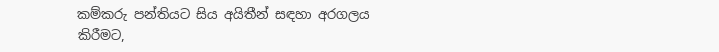කම්කරු පන්තියට සිය අයිතීන් සඳහා අරගලය කිරීමට,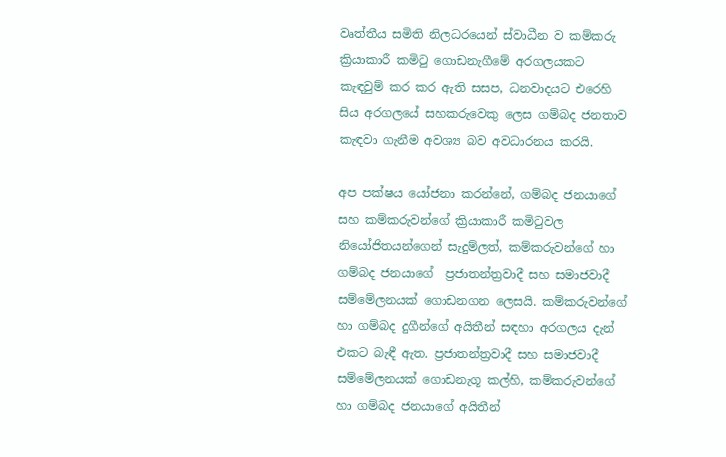වෘත්තීය සමිති නිලධරයෙන් ස්වාධීන ව කම්කරු ක්‍රියාකාරී කමිටු ගොඩනැගීමේ අරගලයකට කැඳවුම් කර කර ඇති සසප, ධනවාදයට එරෙහි සිය අරගලයේ සහකරුවෙකු ලෙස ගම්බද ජනතාව කැඳවා ගැනීම අවශ්‍ය බව අවධාරනය කරයි.

අප පක්ෂය යෝජනා කරන්නේ, ගම්බද ජනයාගේ සහ කම්කරුවන්ගේ ක්‍රියාකාරී කමිටුවල නියෝජිතයන්ගෙන් සැදුම්ලත්, කම්කරුවන්ගේ හා ගම්බද ජනයාගේ  ප්‍රජාතන්ත්‍රවාදී සහ සමාජවාදී සම්මේලනයක් ගොඩනගන ලෙසයි. කම්කරුවන්ගේ හා ගම්බද දුගීන්ගේ අයිතීන් සඳහා අරගලය දැන් එකට බැඳී ඇත. ප්‍රජාතන්ත්‍රවාදී සහ සමාජවාදී සම්මේලනයක් ගොඩනැගූ කල්හි, කම්කරුවන්ගේ හා ගම්බද ජනයාගේ අයිතීන්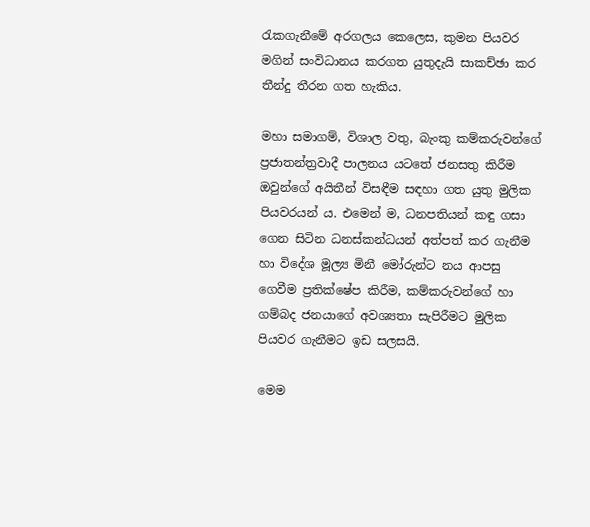රැකගැනීමේ අරගලය කෙලෙස, කුමන පියවර මගින් සංවිධානය කරගත යුතුදැයි සාකච්ඡා කර තීන්දු තීරන ගත හැකිය.

මහා සමාගම්, විශාල වතු, බැංකු කම්කරුවන්ගේ ප්‍රජාතන්ත්‍රවාදී පාලනය යටතේ ජනසතු කිරීම ඔවුන්ගේ අයිතීන් විසඳීම සඳහා ගත යුතු මුලික පියවරයන් ය. එමෙන් ම, ධනපතියන් කඳු ගසා ගෙන සිටින ධනස්කන්ධයන් අත්පත් කර ගැනීම හා විදේශ මූල්‍ය මිනී මෝරුන්ට නය ආපසු ගෙවීම ප්‍රතික්ෂේප කිරීම, කම්කරුවන්ගේ හා ගම්බද ජනයාගේ අවශ්‍යතා සැපිරීමට මුලික පියවර ගැනීමට ඉඩ සලසයි.

මෙම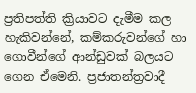ප්‍රතිපත්ති ක්‍රියාවට දැමීම කල හැකිවන්නේ, කම්කරුවන්ගේ හා ගොවීන්ගේ ආන්ඩුවක් බලයට ගෙන ඒමෙනි. ප්‍රජාතන්ත්‍රවාදී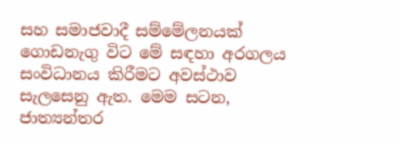සහ සමාජවාදී සම්මේලනයක් ගොඩනැගු විට මේ සඳහා අරගලය සංවිධානය කිරීමට අවස්ථාව සැලසෙනු ඇත. මෙම සටන, ජාත්‍යන්තර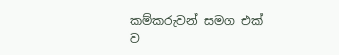කම්කරුවන් සමග එක් ව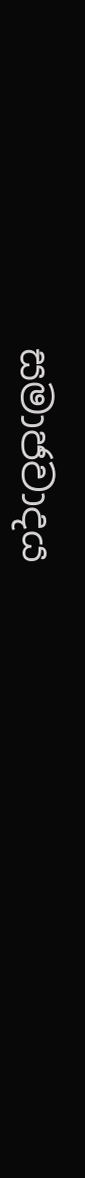සමාජවාදය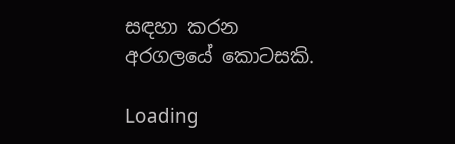සඳහා කරන අරගලයේ කොටසකි.

Loading